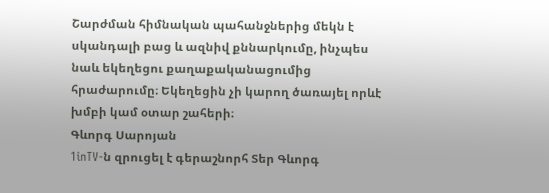Շարժման հիմնական պահանջներից մեկն է սկանդալի բաց և ազնիվ քննարկումը, ինչպես նաև եկեղեցու քաղաքականացումից հրաժարումը։ Եկեղեցին չի կարող ծառայել որևէ խմբի կամ օտար շահերի։
Գևորգ Սարոյան
1inTV‑ն զրուցել է գերաշնորհ Տեր Գևորգ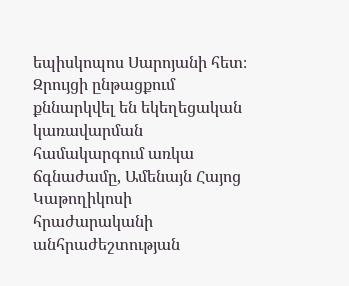եպիսկոպոս Սարոյանի հետ։ Զրույցի ընթացքում քննարկվել են եկեղեցական կառավարման համակարգում առկա ճգնաժամը, Ամենայն Հայոց Կաթողիկոսի հրաժարականի անհրաժեշտության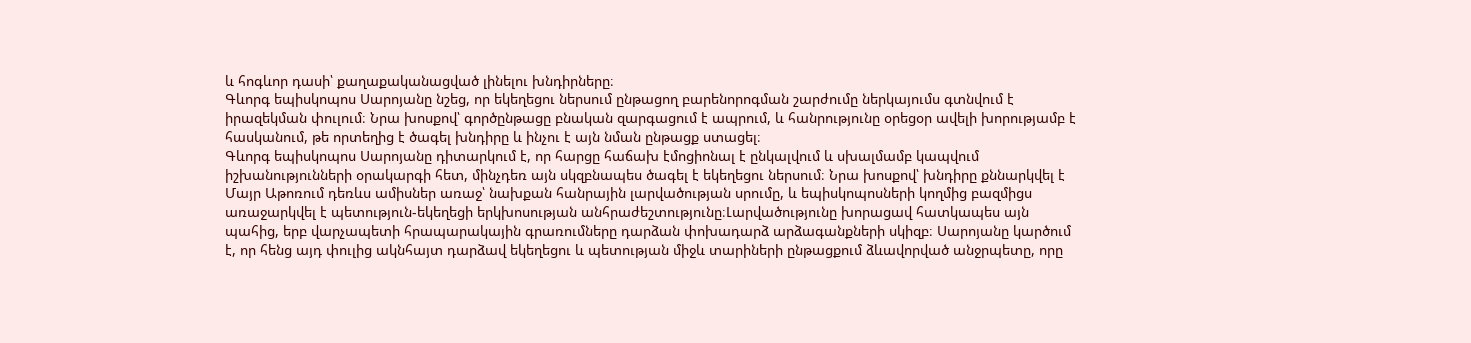և հոգևոր դասի՝ քաղաքականացված լինելու խնդիրները։
Գևորգ եպիսկոպոս Սարոյանը նշեց, որ եկեղեցու ներսում ընթացող բարենորոգման շարժումը ներկայումս գտնվում է իրազեկման փուլում։ Նրա խոսքով՝ գործընթացը բնական զարգացում է ապրում, և հանրությունը օրեցօր ավելի խորությամբ է հասկանում, թե որտեղից է ծագել խնդիրը և ինչու է այն նման ընթացք ստացել։
Գևորգ եպիսկոպոս Սարոյանը դիտարկում է, որ հարցը հաճախ էմոցիոնալ է ընկալվում և սխալմամբ կապվում իշխանությունների օրակարգի հետ, մինչդեռ այն սկզբնապես ծագել է եկեղեցու ներսում։ Նրա խոսքով՝ խնդիրը քննարկվել է Մայր Աթոռում դեռևս ամիսներ առաջ՝ նախքան հանրային լարվածության սրումը, և եպիսկոպոսների կողմից բազմիցս առաջարկվել է պետություն-եկեղեցի երկխոսության անհրաժեշտությունը։Լարվածությունը խորացավ հատկապես այն պահից, երբ վարչապետի հրապարակային գրառումները դարձան փոխադարձ արձագանքների սկիզբ։ Սարոյանը կարծում է, որ հենց այդ փուլից ակնհայտ դարձավ եկեղեցու և պետության միջև տարիների ընթացքում ձևավորված անջրպետը, որը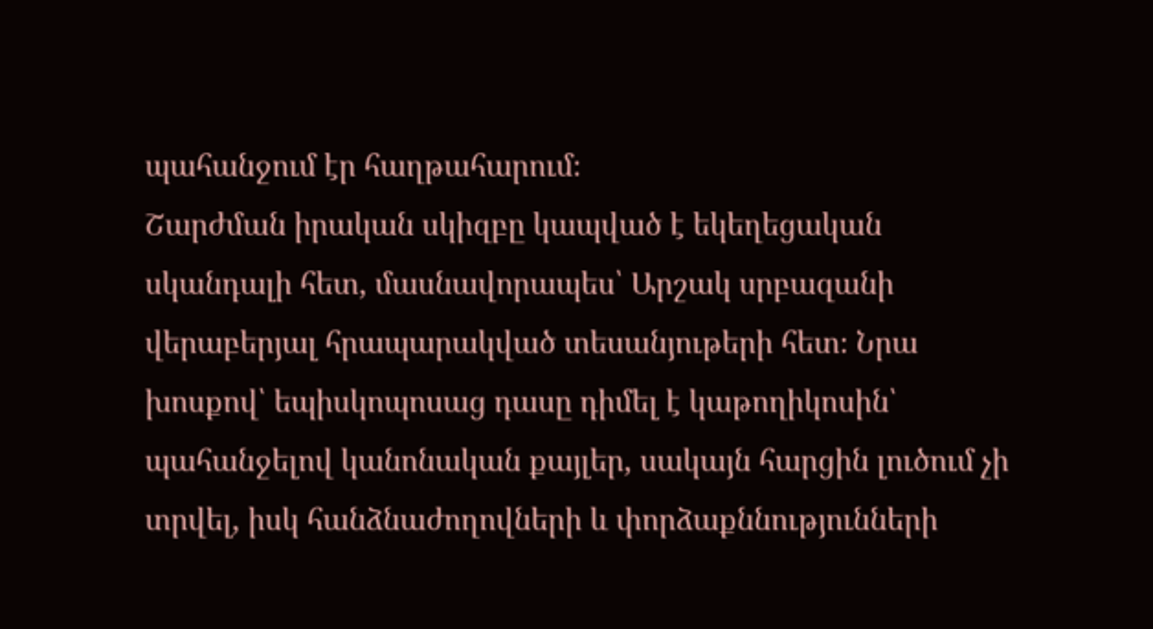պահանջում էր հաղթահարում։
Շարժման իրական սկիզբը կապված է եկեղեցական սկանդալի հետ, մասնավորապես՝ Արշակ սրբազանի վերաբերյալ հրապարակված տեսանյութերի հետ։ Նրա խոսքով՝ եպիսկոպոսաց դասը դիմել է կաթողիկոսին՝ պահանջելով կանոնական քայլեր, սակայն հարցին լուծում չի տրվել, իսկ հանձնաժողովների և փորձաքննությունների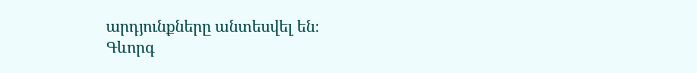արդյունքները անտեսվել են։
Գևորգ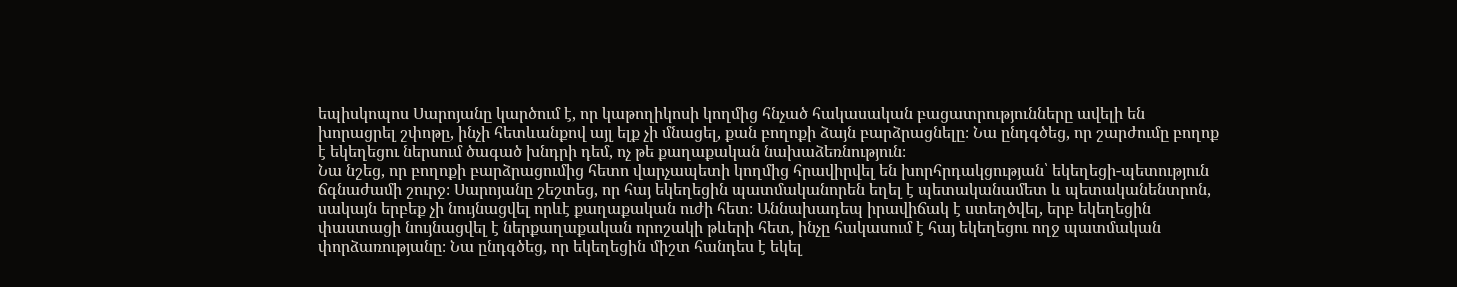եպիսկոպոս Սարոյանը կարծում է, որ կաթողիկոսի կողմից հնչած հակասական բացատրությունները ավելի են խորացրել շփոթը, ինչի հետևանքով այլ ելք չի մնացել, քան բողոքի ձայն բարձրացնելը։ Նա ընդգծեց, որ շարժումը բողոք է եկեղեցու ներսում ծագած խնդրի դեմ, ոչ թե քաղաքական նախաձեռնություն։
Նա նշեց, որ բողոքի բարձրացումից հետո վարչապետի կողմից հրավիրվել են խորհրդակցության՝ եկեղեցի-պետություն ճգնաժամի շուրջ։ Սարոյանը շեշտեց, որ հայ եկեղեցին պատմականորեն եղել է պետականամետ և պետականենտրոն, սակայն երբեք չի նույնացվել որևէ քաղաքական ուժի հետ։ Աննախադեպ իրավիճակ է ստեղծվել, երբ եկեղեցին փաստացի նույնացվել է ներքաղաքական որոշակի թևերի հետ, ինչը հակասում է հայ եկեղեցու ողջ պատմական փորձառությանը։ Նա ընդգծեց, որ եկեղեցին միշտ հանդես է եկել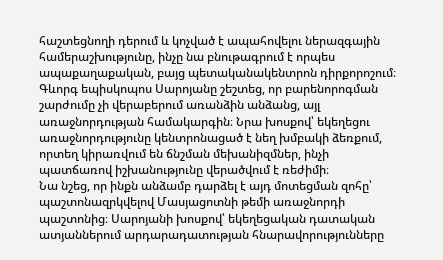հաշտեցնողի դերում և կոչված է ապահովելու ներազգային համերաշխությունը, ինչը նա բնութագրում է որպես ապաքաղաքական, բայց պետականակենտրոն դիրքորոշում։
Գևորգ եպիսկոպոս Սարոյանը շեշտեց, որ բարենորոգման շարժումը չի վերաբերում առանձին անձանց, այլ առաջնորդության համակարգին։ Նրա խոսքով՝ եկեղեցու առաջնորդությունը կենտրոնացած է նեղ խմբակի ձեռքում, որտեղ կիրառվում են ճնշման մեխանիզմներ, ինչի պատճառով իշխանությունը վերածվում է ռեժիմի։
Նա նշեց, որ ինքն անձամբ դարձել է այդ մոտեցման զոհը՝ պաշտոնազրկվելով Մասյացոտնի թեմի առաջնորդի պաշտոնից։ Սարոյանի խոսքով՝ եկեղեցական դատական ատյաններում արդարադատության հնարավորությունները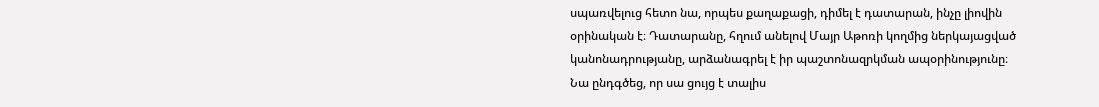սպառվելուց հետո նա, որպես քաղաքացի, դիմել է դատարան, ինչը լիովին օրինական է։ Դատարանը, հղում անելով Մայր Աթոռի կողմից ներկայացված կանոնադրությանը, արձանագրել է իր պաշտոնազրկման ապօրինությունը։ Նա ընդգծեց, որ սա ցույց է տալիս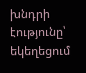խնդրի էությունը՝ եկեղեցում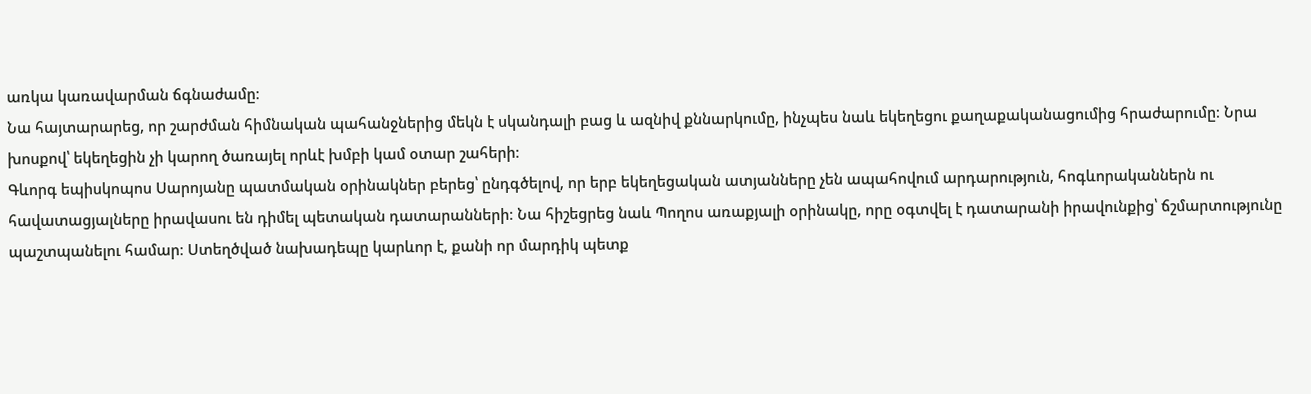առկա կառավարման ճգնաժամը։
Նա հայտարարեց, որ շարժման հիմնական պահանջներից մեկն է սկանդալի բաց և ազնիվ քննարկումը, ինչպես նաև եկեղեցու քաղաքականացումից հրաժարումը։ Նրա խոսքով՝ եկեղեցին չի կարող ծառայել որևէ խմբի կամ օտար շահերի։
Գևորգ եպիսկոպոս Սարոյանը պատմական օրինակներ բերեց՝ ընդգծելով, որ երբ եկեղեցական ատյանները չեն ապահովում արդարություն, հոգևորականներն ու հավատացյալները իրավասու են դիմել պետական դատարանների։ Նա հիշեցրեց նաև Պողոս առաքյալի օրինակը, որը օգտվել է դատարանի իրավունքից՝ ճշմարտությունը պաշտպանելու համար։ Ստեղծված նախադեպը կարևոր է, քանի որ մարդիկ պետք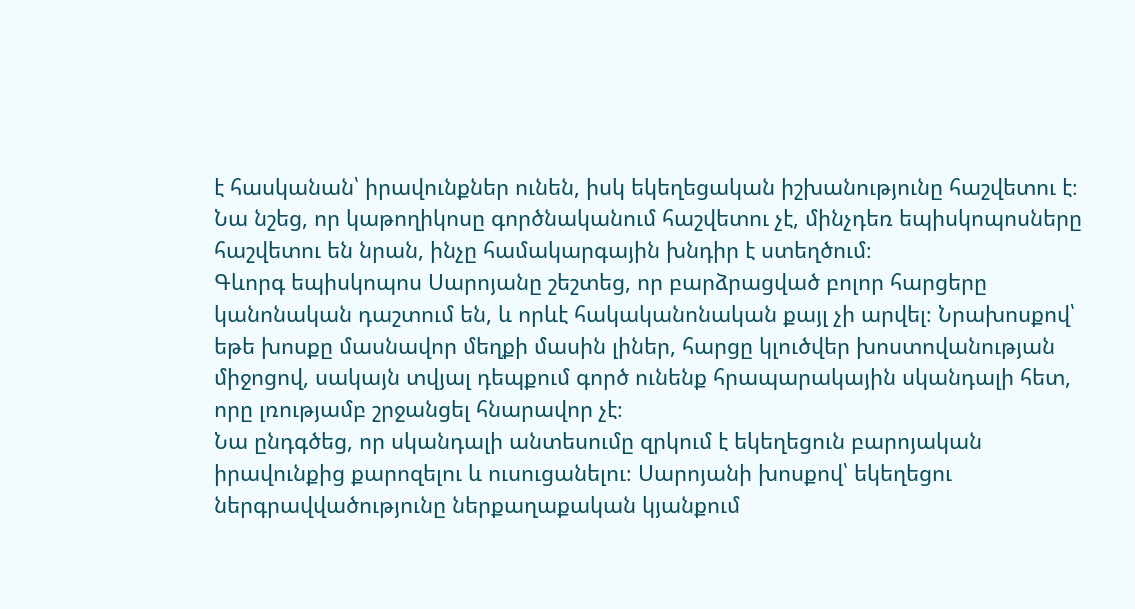է հասկանան՝ իրավունքներ ունեն, իսկ եկեղեցական իշխանությունը հաշվետու է։ Նա նշեց, որ կաթողիկոսը գործնականում հաշվետու չէ, մինչդեռ եպիսկոպոսները հաշվետու են նրան, ինչը համակարգային խնդիր է ստեղծում։
Գևորգ եպիսկոպոս Սարոյանը շեշտեց, որ բարձրացված բոլոր հարցերը կանոնական դաշտում են, և որևէ հակականոնական քայլ չի արվել։ Նրախոսքով՝ եթե խոսքը մասնավոր մեղքի մասին լիներ, հարցը կլուծվեր խոստովանության միջոցով, սակայն տվյալ դեպքում գործ ունենք հրապարակային սկանդալի հետ, որը լռությամբ շրջանցել հնարավոր չէ։
Նա ընդգծեց, որ սկանդալի անտեսումը զրկում է եկեղեցուն բարոյական իրավունքից քարոզելու և ուսուցանելու։ Սարոյանի խոսքով՝ եկեղեցու ներգրավվածությունը ներքաղաքական կյանքում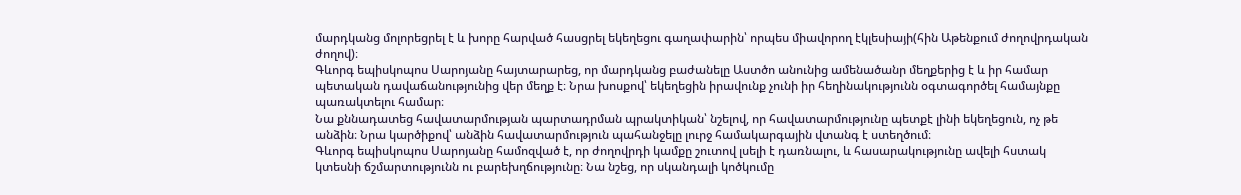մարդկանց մոլորեցրել է և խորը հարված հասցրել եկեղեցու գաղափարին՝ որպես միավորող էկլեսիայի(հին Աթենքում ժողովրդական ժողով)։
Գևորգ եպիսկոպոս Սարոյանը հայտարարեց, որ մարդկանց բաժանելը Աստծո անունից ամենածանր մեղքերից է և իր համար պետական դավաճանությունից վեր մեղք է։ Նրա խոսքով՝ եկեղեցին իրավունք չունի իր հեղինակությունն օգտագործել համայնքը պառակտելու համար։
Նա քննադատեց հավատարմության պարտադրման պրակտիկան՝ նշելով, որ հավատարմությունը պետքէ լինի եկեղեցուն, ոչ թե անձին։ Նրա կարծիքով՝ անձին հավատարմություն պահանջելը լուրջ համակարգային վտանգ է ստեղծում։
Գևորգ եպիսկոպոս Սարոյանը համոզված է, որ ժողովրդի կամքը շուտով լսելի է դառնալու, և հասարակությունը ավելի հստակ կտեսնի ճշմարտությունն ու բարեխղճությունը։ Նա նշեց, որ սկանդալի կոծկումը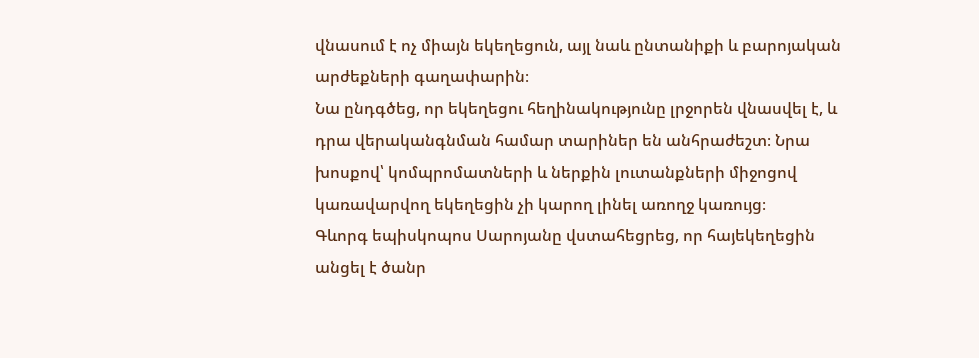վնասում է ոչ միայն եկեղեցուն, այլ նաև ընտանիքի և բարոյական արժեքների գաղափարին։
Նա ընդգծեց, որ եկեղեցու հեղինակությունը լրջորեն վնասվել է, և դրա վերականգնման համար տարիներ են անհրաժեշտ։ Նրա խոսքով՝ կոմպրոմատների և ներքին լուտանքների միջոցով կառավարվող եկեղեցին չի կարող լինել առողջ կառույց։
Գևորգ եպիսկոպոս Սարոյանը վստահեցրեց, որ հայեկեղեցին անցել է ծանր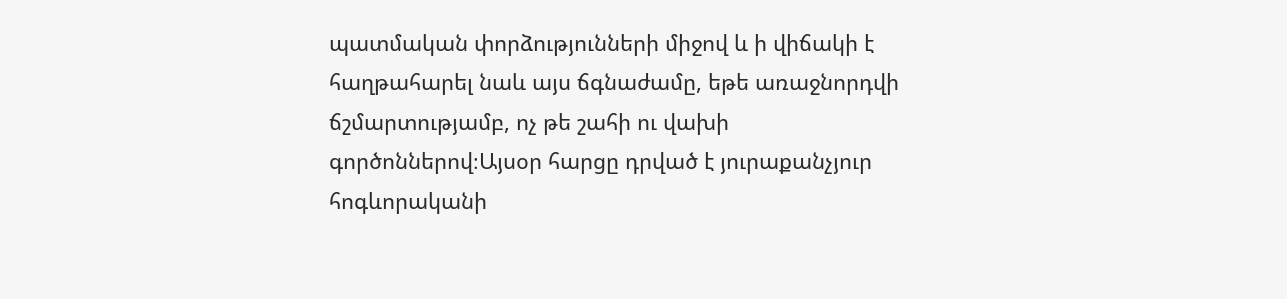պատմական փորձությունների միջով և ի վիճակի է հաղթահարել նաև այս ճգնաժամը, եթե առաջնորդվի ճշմարտությամբ, ոչ թե շահի ու վախի գործոններով։Այսօր հարցը դրված է յուրաքանչյուր հոգևորականի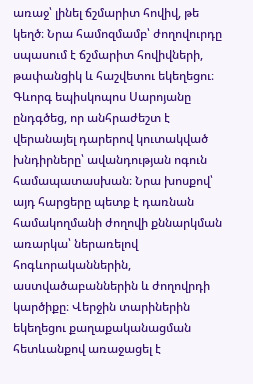առաջ՝ լինել ճշմարիտ հովիվ, թե կեղծ։ Նրա համոզմամբ՝ ժողովուրդը սպասում է ճշմարիտ հովիվների, թափանցիկ և հաշվետու եկեղեցու։
Գևորգ եպիսկոպոս Սարոյանը ընդգծեց, որ անհրաժեշտ է վերանայել դարերով կուտակված խնդիրները՝ ավանդության ոգուն համապատասխան։ Նրա խոսքով՝ այդ հարցերը պետք է դառնան համակողմանի ժողովի քննարկման առարկա՝ ներառելով հոգևորականներին, աստվածաբաններին և ժողովրդի կարծիքը։ Վերջին տարիներին եկեղեցու քաղաքականացման հետևանքով առաջացել է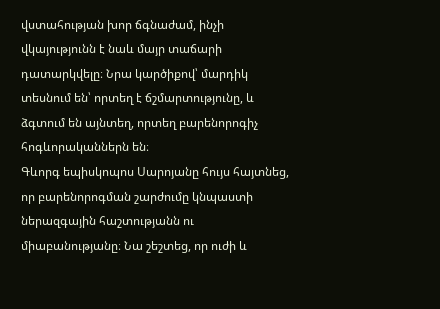վստահության խոր ճգնաժամ, ինչի վկայությունն է նաև մայր տաճարի դատարկվելը։ Նրա կարծիքով՝ մարդիկ տեսնում են՝ որտեղ է ճշմարտությունը, և ձգտում են այնտեղ, որտեղ բարենորոգիչ հոգևորականներն են։
Գևորգ եպիսկոպոս Սարոյանը հույս հայտնեց, որ բարենորոգման շարժումը կնպաստի ներազգային հաշտությանն ու միաբանությանը։ Նա շեշտեց, որ ուժի և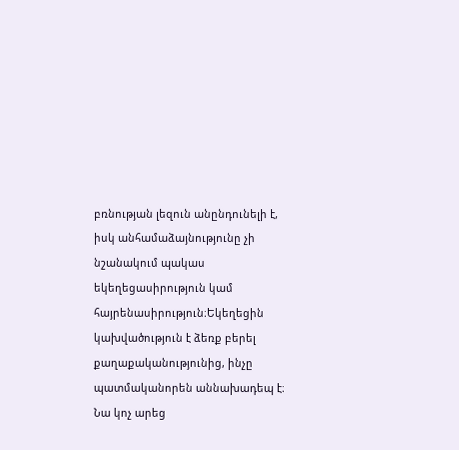բռնության լեզուն անընդունելի է, իսկ անհամաձայնությունը չի նշանակում պակաս եկեղեցասիրություն կամ հայրենասիրություն։Եկեղեցին կախվածություն է ձեռք բերել քաղաքականությունից, ինչը պատմականորեն աննախադեպ է։ Նա կոչ արեց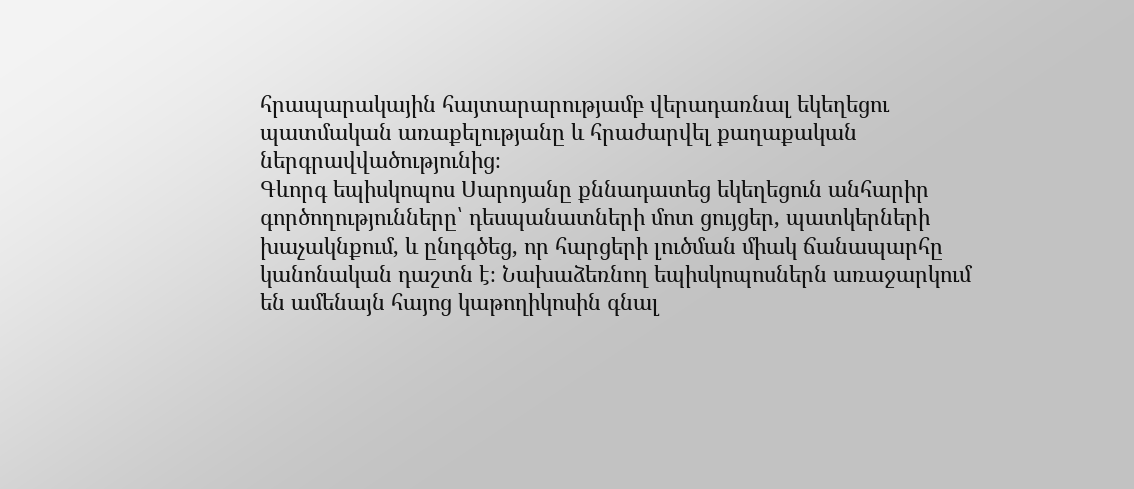հրապարակային հայտարարությամբ վերադառնալ եկեղեցու պատմական առաքելությանը և հրաժարվել քաղաքական ներգրավվածությունից։
Գևորգ եպիսկոպոս Սարոյանը քննադատեց եկեղեցուն անհարիր գործողությունները՝ դեսպանատների մոտ ցույցեր, պատկերների խաչակնքում, և ընդգծեց, որ հարցերի լուծման միակ ճանապարհը կանոնական դաշտն է։ Նախաձեռնող եպիսկոպոսներն առաջարկում են ամենայն հայոց կաթողիկոսին գնալ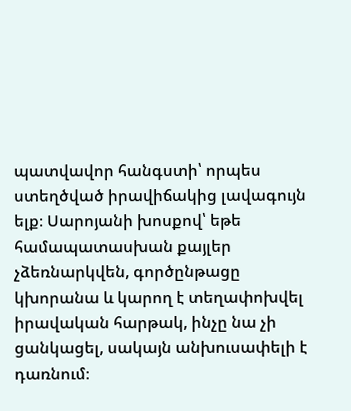պատվավոր հանգստի՝ որպես ստեղծված իրավիճակից լավագույն ելք։ Սարոյանի խոսքով՝ եթե համապատասխան քայլեր չձեռնարկվեն, գործընթացը կխորանա և կարող է տեղափոխվել իրավական հարթակ, ինչը նա չի ցանկացել, սակայն անխուսափելի է դառնում։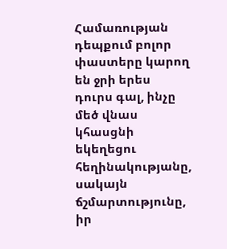Համառության դեպքում բոլոր փաստերը կարող են ջրի երես դուրս գալ, ինչը մեծ վնաս կհասցնի եկեղեցու հեղինակությանը, սակայն ճշմարտությունը, իր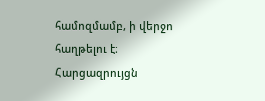համոզմամբ, ի վերջո հաղթելու է։
Հարցազրույցն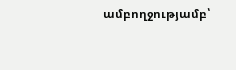ամբողջությամբ՝